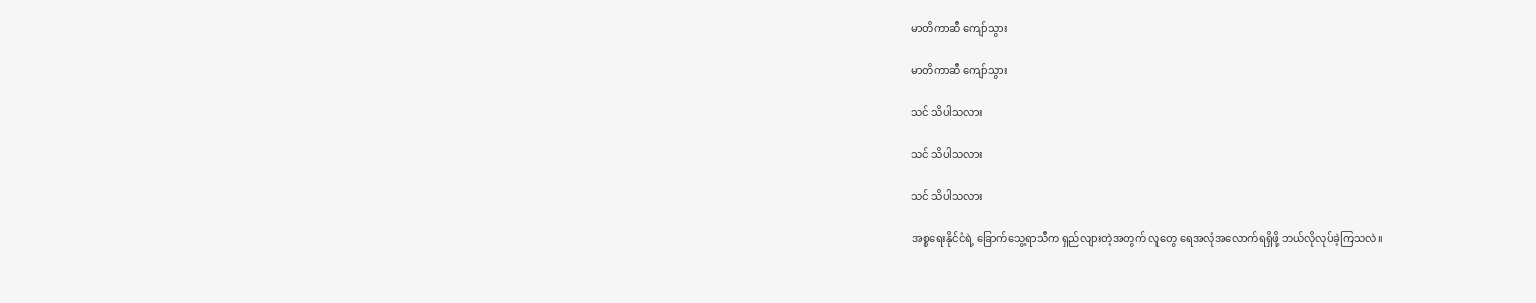မာတိကာဆီ ကျော်သွား

မာတိကာဆီ ကျော်သွား

သင် သိပါသလား

သင် သိပါသလား

သင် သိပါသလား

အစ္စရေးနိုင်ငံရဲ့ ခြောက်သွေ့ရာသီက ရှည်လျားတဲ့အတွက် လူတွေ ရေအလုံအလောက်ရရှိဖို့ ဘယ်လိုလုပ်ခဲ့ကြသလဲ။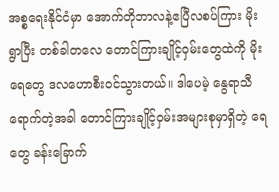အစ္စရေးနိုင်ငံမှာ အောက်တိုဘာလနဲ့ဧပြီလစပ်ကြား မိုးရွာပြီး တစ်ခါတလေ တောင်ကြားချိုင့်ဝှမ်းတွေထဲကို မိုးရေတွေ ဒလဟောစီးဝင်သွားတယ်။ ဒါပေမဲ့ နွေရာသီရောက်တဲ့အခါ တောင်ကြားချိုင့်ဝှမ်းအများစုမှာရှိတဲ့ ရေတွေ ခန်းခြောက်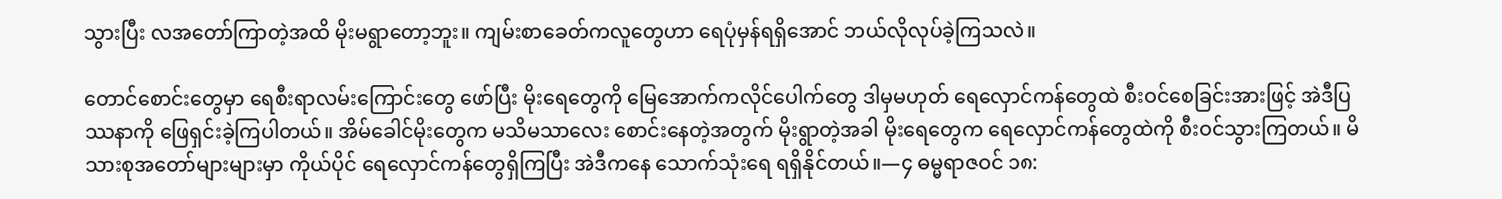သွားပြီး လအတော်ကြာတဲ့အထိ မိုးမရွာတော့ဘူး။ ကျမ်းစာခေတ်ကလူတွေဟာ ရေပုံမှန်ရရှိအောင် ဘယ်လိုလုပ်ခဲ့ကြသလဲ။

တောင်စောင်းတွေမှာ ရေစီးရာလမ်းကြောင်းတွေ ဖော်ပြီး မိုးရေတွေကို မြေအောက်ကလိုင်ပေါက်တွေ ဒါမှမဟုတ် ရေလှောင်ကန်တွေထဲ စီးဝင်စေခြင်းအားဖြင့် အဲဒီပြဿနာကို ဖြေရှင်းခဲ့ကြပါတယ်။ အိမ်ခေါင်မိုးတွေက မသိမသာလေး စောင်းနေတဲ့အတွက် မိုးရွာတဲ့အခါ မိုးရေတွေက ရေလှောင်ကန်တွေထဲကို စီးဝင်သွားကြတယ်။ မိသားစုအတော်များများမှာ ကိုယ်ပိုင် ရေလှောင်ကန်တွေရှိကြပြီး အဲဒီကနေ သောက်သုံးရေ ရရှိနိုင်တယ်။—၄ ဓမ္မရာဇဝင် ၁၈: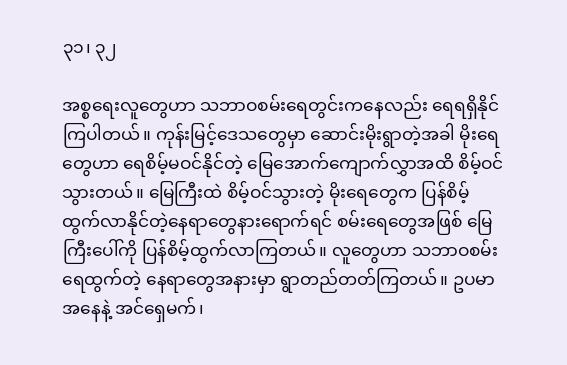၃၁၊ ၃၂

အစ္စရေးလူတွေဟာ သဘာဝစမ်းရေတွင်းကနေလည်း ရေရရှိနိုင်ကြပါတယ်။ ကုန်းမြင့်ဒေသတွေမှာ ဆောင်းမိုးရွာတဲ့အခါ မိုးရေတွေဟာ ရေစိမ့်မဝင်နိုင်တဲ့ မြေအောက်ကျောက်လွှာအထိ စိမ့်ဝင်သွားတယ်။ မြေကြီးထဲ စိမ့်ဝင်သွားတဲ့ မိုးရေတွေက ပြန်စိမ့်ထွက်လာနိုင်တဲ့နေရာတွေနားရောက်ရင် စမ်းရေတွေအဖြစ် မြေကြီးပေါ်ကို ပြန်စိမ့်ထွက်လာကြတယ်။ လူတွေဟာ သဘာဝစမ်းရေထွက်တဲ့ နေရာတွေအနားမှာ ရွာတည်တတ်ကြတယ်။ ဥပမာအနေနဲ့ အင်ရှေမက်၊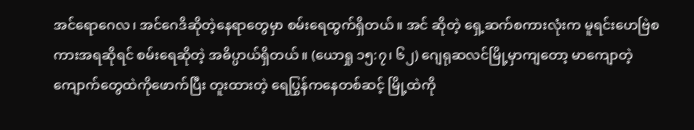အင်ရောဂေလ၊ အင်ဂေဒိဆိုတဲ့နေရာတွေမှာ စမ်းရေထွက်ရှိတယ်။ အင် ဆိုတဲ့ ရှေ့ဆက်စကားလုံးက မူရင်းဟေဗြဲစကားအရဆိုရင် စမ်းရေဆိုတဲ့ အဓိပ္ပာယ်ရှိတယ်။ (ယောရှု ၁၅:၇၊ ၆၂) ဂျေရုဆလင်မြို့မှာကျတော့ မာကျောတဲ့ ကျောက်တွေထဲကိုဖောက်ပြီး တူးထားတဲ့ ရေပြွန်ကနေတစ်ဆင့် မြို့ထဲကို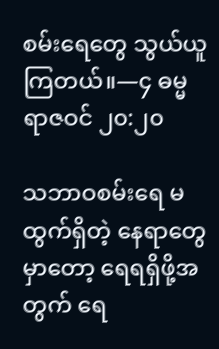စမ်းရေတွေ သွယ်ယူကြတယ်။—၄ ဓမ္မရာဇဝင် ၂၀:၂၀

သဘာဝစမ်းရေ မထွက်ရှိတဲ့ နေရာတွေမှာတော့ ရေရရှိဖို့အတွက် ရေ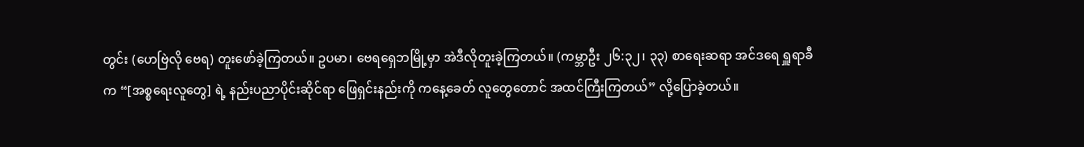တွင်း (ဟေဗြဲလို ဗေရ) တူးဖော်ခဲ့ကြတယ်။ ဥပမာ၊ ဗေရရှေဘမြို့မှာ အဲဒီလိုတူးခဲ့ကြတယ်။ (ကမ္ဘာဦး ၂၆:၃၂၊ ၃၃) စာရေးဆရာ အင်ဒရေ ရှူရာခီက “[အစ္စရေးလူတွေ] ရဲ့ နည်းပညာပိုင်းဆိုင်ရာ ဖြေရှင်းနည်းကို ကနေ့ခေတ် လူတွေတောင် အထင်ကြီးကြတယ်” လို့ပြောခဲ့တယ်။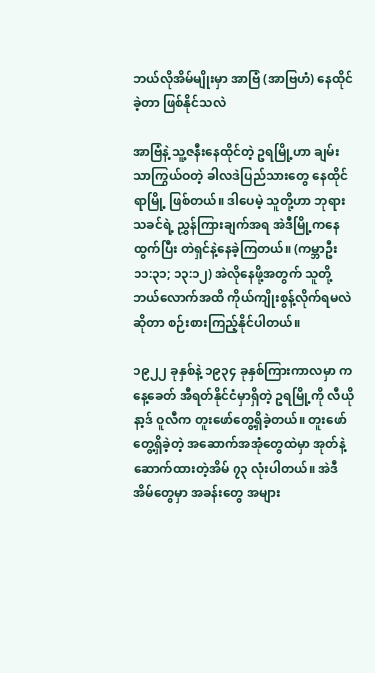ဘယ်လိုအိမ်မျိုးမှာ အာဗြံ (အာဗြဟံ) နေထိုင်ခဲ့တာ ဖြစ်နိုင်သလဲ

အာဗြံနဲ့ သူ့ဇနီးနေထိုင်တဲ့ ဥရမြို့ဟာ ချမ်းသာကြွယ်ဝတဲ့ ခါလဒဲပြည်သားတွေ နေထိုင်ရာမြို့ ဖြစ်တယ်။ ဒါပေမဲ့ သူတို့ဟာ ဘုရားသခင်ရဲ့ ညွှန်ကြားချက်အရ အဲဒီမြို့ကနေထွက်ပြီး တဲရှင်နဲ့နေခဲ့ကြတယ်။ (ကမ္ဘာဦး ၁၁:၃၁; ၁၃:၁၂) အဲလိုနေဖို့အတွက် သူတို့ ဘယ်လောက်အထိ ကိုယ်ကျိုးစွန့်လိုက်ရမလဲဆိုတာ စဉ်းစားကြည့်နိုင်ပါတယ်။

၁၉၂၂ ခုနှစ်နဲ့ ၁၉၃၄ ခုနှစ်ကြားကာလမှာ ကနေ့ခေတ် အီရတ်နိုင်ငံမှာရှိတဲ့ ဥရမြို့ကို လီယိုနာ့ဒ် ဝူလီက တူးဖော်တွေ့ရှိခဲ့တယ်။ တူးဖော်တွေ့ရှိခဲ့တဲ့ အဆောက်အအုံတွေထဲမှာ အုတ်နဲ့ဆောက်ထားတဲ့အိမ် ၇၃ လုံးပါတယ်။ အဲဒီအိမ်တွေမှာ အခန်းတွေ အများ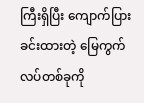ကြီးရှိပြီး ကျောက်ပြားခင်းထားတဲ့ မြေကွက်လပ်တစ်ခုကို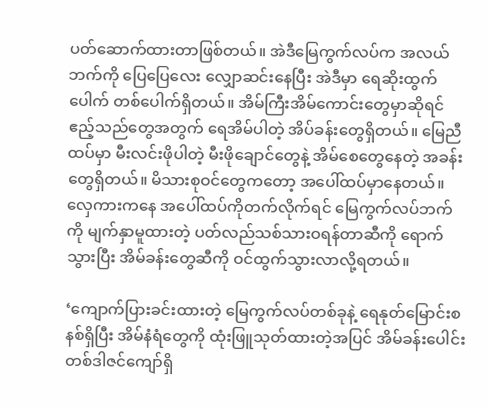ပတ်ဆောက်ထားတာဖြစ်တယ်။ အဲဒီမြေကွက်လပ်က အလယ်ဘက်ကို ပြေပြေလေး လျှောဆင်းနေပြီး အဲဒီမှာ ရေဆိုးထွက်ပေါက် တစ်ပေါက်ရှိတယ်။ အိမ်ကြီးအိမ်ကောင်းတွေမှာဆိုရင် ဧည့်သည်တွေအတွက် ရေအိမ်ပါတဲ့ အိပ်ခန်းတွေရှိတယ်။ မြေညီထပ်မှာ မီးလင်းဖိုပါတဲ့ မီးဖိုချောင်တွေနဲ့ အိမ်စေတွေနေတဲ့ အခန်းတွေရှိတယ်။ မိသားစုဝင်တွေကတော့ အပေါ်ထပ်မှာနေတယ်။ လှေကားကနေ အပေါ်ထပ်ကိုတက်လိုက်ရင် မြေကွက်လပ်ဘက်ကို မျက်နှာမူထားတဲ့ ပတ်လည်သစ်သားဝရန်တာဆီကို ရောက်သွားပြီး အိမ်ခန်းတွေဆီကို ဝင်ထွက်သွားလာလို့ရတယ်။

‘ကျောက်ပြားခင်းထားတဲ့ မြေကွက်လပ်တစ်ခုနဲ့ ရေနုတ်မြောင်းစနစ်ရှိပြီး အိမ်နံရံတွေကို ထုံးဖြူသုတ်ထားတဲ့အပြင် အိမ်ခန်းပေါင်း တစ်ဒါဇင်ကျော်ရှိ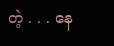တဲ့ . . . နေ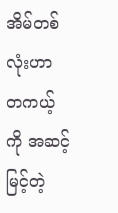အိမ်တစ်လုံးဟာ တကယ့်ကို အဆင့်မြင့်တဲ့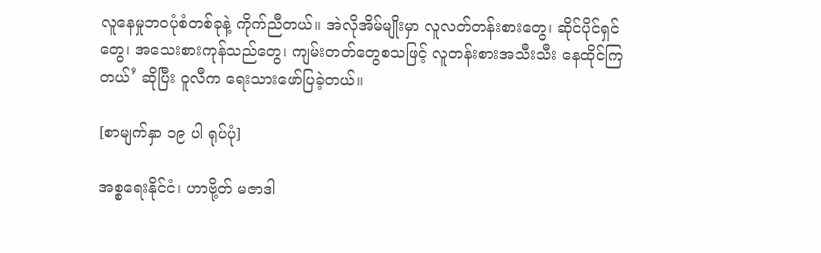လူနေမှုဘဝပုံစံတစ်ခုနဲ့ ကိုက်ညီတယ်။ အဲလိုအိမ်မျိုးမှာ လူလတ်တန်းစားတွေ၊ ဆိုင်ပိုင်ရှင်တွေ၊ အသေးစားကုန်သည်တွေ၊ ကျမ်းတတ်တွေစသဖြင့် လူတန်းစားအသီးသီး နေထိုင်ကြတယ်’ ဆိုပြီး ဝူလီက ရေးသားဖော်ပြခဲ့တယ်။

[စာမျက်နှာ ၁၉ ပါ ရုပ်ပုံ]

အစ္စရေးနိုင်ငံ၊ ဟာဗို့တ် မဇာဒါ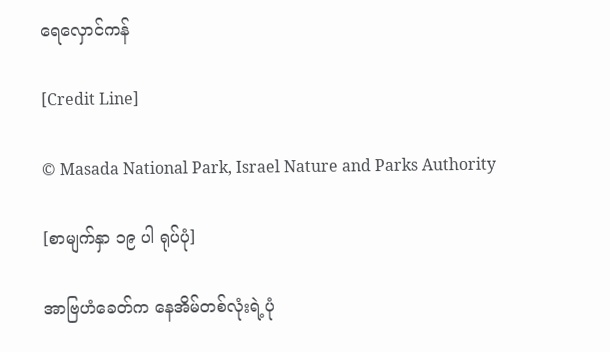ရေလှောင်ကန်

[Credit Line]

© Masada National Park, Israel Nature and Parks Authority

[စာမျက်နှာ ၁၉ ပါ ရုပ်ပုံ]

အာဗြဟံခေတ်က နေအိမ်တစ်လုံးရဲ့ပုံ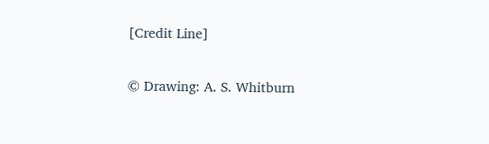[Credit Line]

© Drawing: A. S. Whitburn